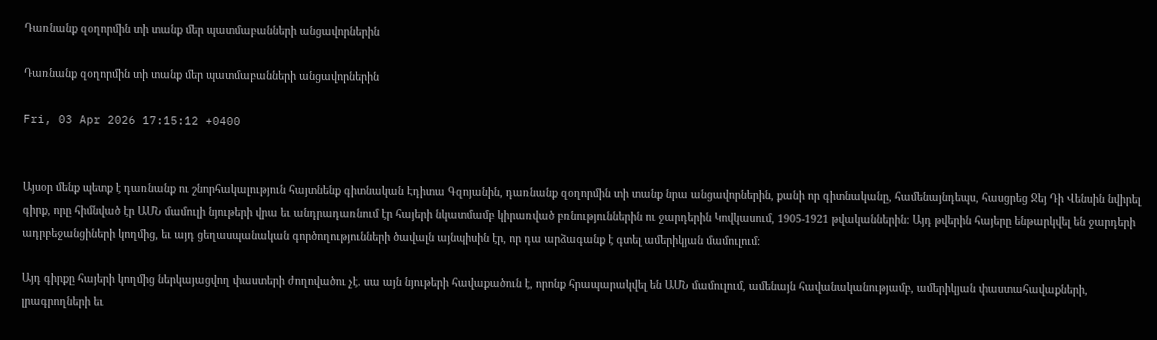Դառնանք զօղորմին տի տանք մեր պատմաբանների անցավորներին

Դառնանք զօղորմին տի տանք մեր պատմաբանների անցավորներին

Fri, 03 Apr 2026 17:15:12 +0400


Այսօր մենք պետք է դառնանք ու շնորհակալություն հայտնենք գիտնական Էդիտա Գզոյանին, դառնանք զօղորմին տի տանք նրա անցավորներին, քանի որ գիտնականը, համենայնդեպս, հասցրեց Ջեյ Դի Վենսին նվիրել գիրք, որը հիմնված էր ԱՄՆ մամուլի նյութերի վրա եւ անդրադառնում էր հայերի նկատմամբ կիրառված բռնություններին ու ջարդերին Կովկասում, 1905-1921 թվականներին։ Այդ թվերին հայերը ենթարկվել են ջարդերի ադրբեջանցիների կողմից, եւ այդ ցեղասպանական գործողությունների ծավալն այնպիսին էր, որ դա արձագանք է գտել ամերիկյան մամուլում։

Այդ գիրքը հայերի կողմից ներկայացվող փաստերի ժողովածու չէ. սա այն նյութերի հավաքածուն է, որոնք հրապարակվել են ԱՄՆ մամուլում, ամենայն հավանականությամբ, ամերիկյան փաստահավաքների, լրագրողների եւ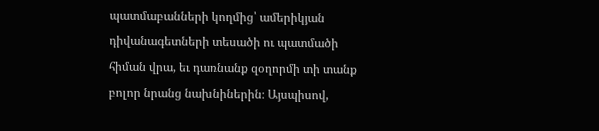պատմաբանների կողմից՝ ամերիկյան դիվանագետների տեսածի ու պատմածի հիման վրա, եւ դառնանք զօղորմի տի տանք բոլոր նրանց նախնիներին։ Այսպիսով,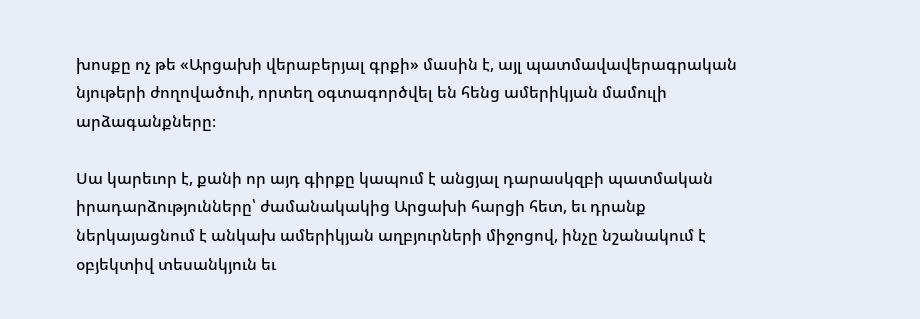խոսքը ոչ թե «Արցախի վերաբերյալ գրքի» մասին է, այլ պատմավավերագրական նյութերի ժողովածուի, որտեղ օգտագործվել են հենց ամերիկյան մամուլի արձագանքները։

Սա կարեւոր է, քանի որ այդ գիրքը կապում է անցյալ դարասկզբի պատմական իրադարձությունները՝ ժամանակակից Արցախի հարցի հետ, եւ դրանք ներկայացնում է անկախ ամերիկյան աղբյուրների միջոցով, ինչը նշանակում է օբյեկտիվ տեսանկյուն եւ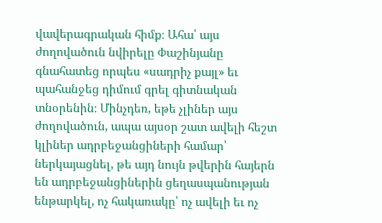վավերագրական հիմք։ Ահա՝ այս ժողովածուն նվիրելը Փաշինյանը գնահատեց որպես «սադրիչ քայլ» եւ պահանջեց դիմում գրել գիտնական տնօրենին։ Մինչդեռ, եթե չլիներ այս ժողովածուն, ապա այսօր շատ ավելի հեշտ կլիներ ադրբեջանցիների համար՝ ներկայացնել, թե այդ նույն թվերին հայերն են ադրբեջանցիներին ցեղասպանության ենթարկել, ոչ հակառակը՝ ոչ ավելի եւ ոչ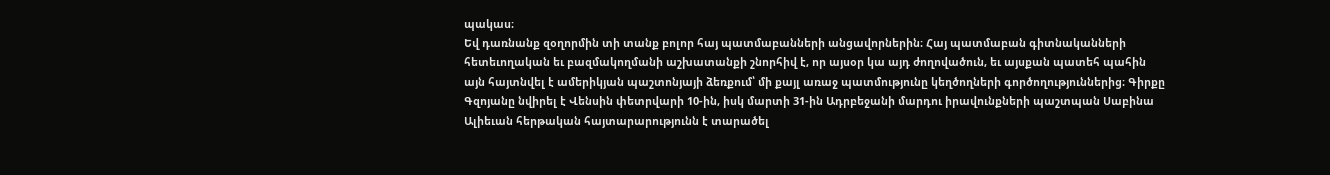պակաս։
Եվ դառնանք զօղորմին տի տանք բոլոր հայ պատմաբանների անցավորներին։ Հայ պատմաբան գիտնականների հետեւողական եւ բազմակողմանի աշխատանքի շնորհիվ է, որ այսօր կա այդ ժողովածուն, եւ այսքան պատեհ պահին այն հայտնվել է ամերիկյան պաշտոնյայի ձեռքում՝ մի քայլ առաջ պատմությունը կեղծողների գործողություններից։ Գիրքը Գզոյանը նվիրել է Վենսին փետրվարի 10-ին, իսկ մարտի 31-ին Ադրբեջանի մարդու իրավունքների պաշտպան Սաբինա Ալիեւան հերթական հայտարարությունն է տարածել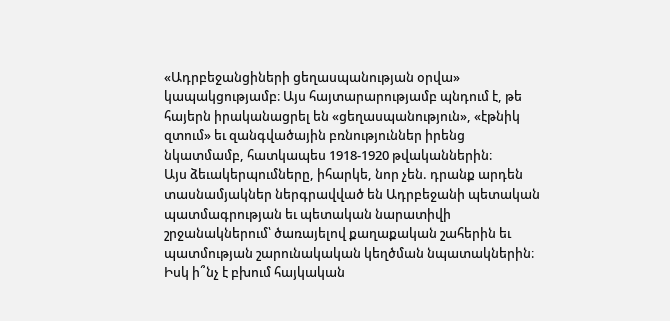«Ադրբեջանցիների ցեղասպանության օրվա» կապակցությամբ։ Այս հայտարարությամբ պնդում է, թե հայերն իրականացրել են «ցեղասպանություն», «էթնիկ զտում» եւ զանգվածային բռնություններ իրենց նկատմամբ, հատկապես 1918-1920 թվականներին։
Այս ձեւակերպումները, իհարկե, նոր չեն. դրանք արդեն տասնամյակներ ներգրավված են Ադրբեջանի պետական պատմագրության եւ պետական նարատիվի շրջանակներում՝ ծառայելով քաղաքական շահերին եւ պատմության շարունակական կեղծման նպատակներին։ Իսկ ի՞նչ է բխում հայկական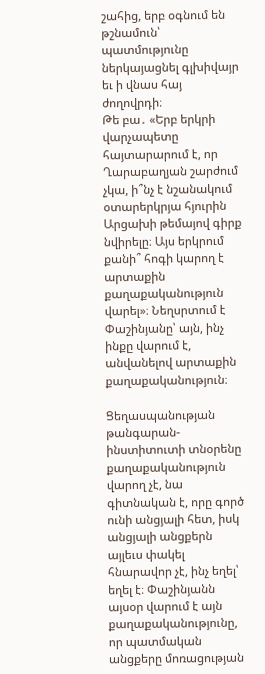շահից, երբ օգնում են թշնամուն՝ պատմությունը ներկայացնել գլխիվայր եւ ի վնաս հայ ժողովրդի։
Թե բա․ «Երբ երկրի վարչապետը հայտարարում է, որ Ղարաբաղյան շարժում չկա, ի՞նչ է նշանակում օտարերկրյա հյուրին Արցախի թեմայով գիրք նվիրելը։ Այս երկրում քանի՞ հոգի կարող է արտաքին քաղաքականություն վարել»։ Նեղսրտում է Փաշինյանը՝ այն, ինչ ինքը վարում է, անվանելով արտաքին քաղաքականություն։

Ցեղասպանության թանգարան-ինստիտուտի տնօրենը քաղաքականություն վարող չէ, նա գիտնական է, որը գործ ունի անցյալի հետ, իսկ անցյալի անցքերն այլեւս փակել հնարավոր չէ, ինչ եղել՝ եղել է։ Փաշինյանն այսօր վարում է այն քաղաքականությունը, որ պատմական անցքերը մոռացության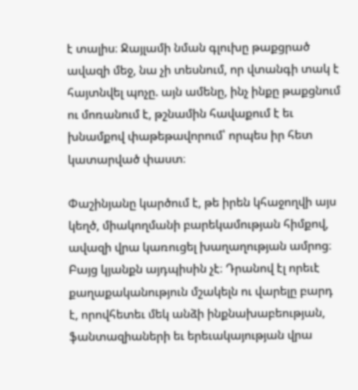է տալիս։ Ջայլամի նման գլուխը թաքցրած ավազի մեջ, նա չի տեսնում, որ վտանգի տակ է հայտնվել պոչը. այն ամենը, ինչ ինքը թաքցնում ու մոռանում է, թշնամին հավաքում է եւ խնամքով փաթեթավորում՝ որպես իր հետ կատարված փաստ։

Փաշինյանը կարծում է, թե իրեն կհաջողվի այս կեղծ, միակողմանի բարեկամության հիմքով, ավազի վրա կառուցել խաղաղության ամրոց։ Բայց կյանքն այդպիսին չէ։ Դրանով էլ որեւէ քաղաքականություն մշակելն ու վարելը բարդ է, որովհետեւ մեկ անձի ինքնախաբեության, ֆանտազիաների եւ երեւակայության վրա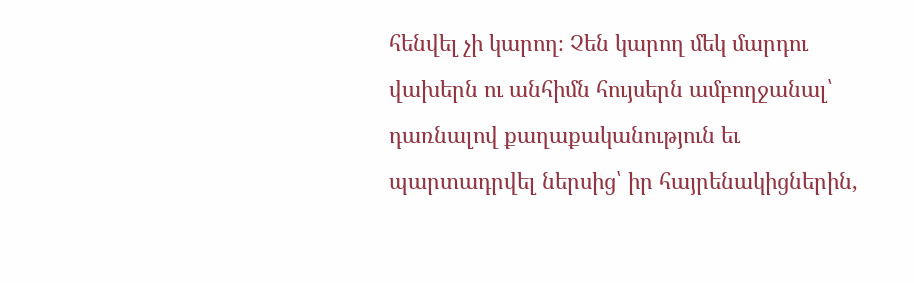հենվել չի կարող։ Չեն կարող մեկ մարդու վախերն ու անհիմն հույսերն ամբողջանալ՝ դառնալով քաղաքականություն եւ պարտադրվել ներսից՝ իր հայրենակիցներին,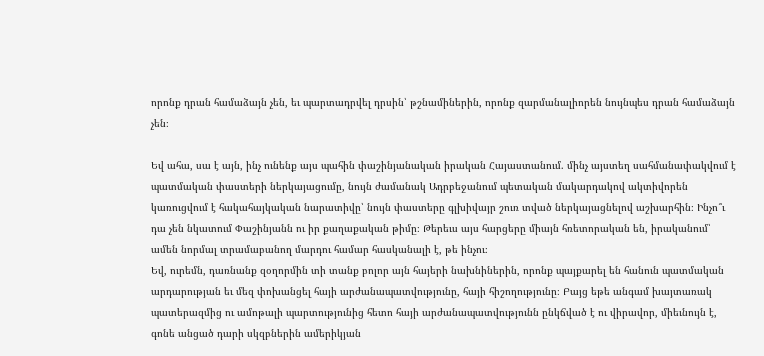որոնք դրան համաձայն չեն, եւ պարտադրվել դրսին՝ թշնամիներին, որոնք զարմանալիորեն նույնպես դրան համաձայն չեն։

Եվ ահա, սա է այն, ինչ ունենք այս պահին փաշինյանական իրական Հայաստանում. մինչ այստեղ սահմանափակվում է պատմական փաստերի ներկայացումը, նույն ժամանակ Ադրբեջանում պետական մակարդակով ակտիվորեն կառուցվում է հակահայկական նարատիվը՝ նույն փաստերը գլխիվայր շուռ տված ներկայացնելով աշխարհին։ Ինչո՞ւ դա չեն նկատում Փաշինյանն ու իր քաղաքական թիմը։ Թերեւս այս հարցերը միայն հռետորական են, իրականում՝ ամեն նորմալ տրամաբանող մարդու համար հասկանալի է, թե ինչու։
Եվ, ուրեմն, դառնանք զօղորմին տի տանք բոլոր այն հայերի նախնիներին, որոնք պայքարել են հանուն պատմական արդարության եւ մեզ փոխանցել հայի արժանապատվությունը, հայի հիշողությունը։ Բայց եթե անգամ խայտառակ պատերազմից ու ամոթալի պարտությունից հետո հայի արժանապատվությունն ընկճված է ու վիրավոր, միեւնույն է, գոնե անցած դարի սկզբներին ամերիկյան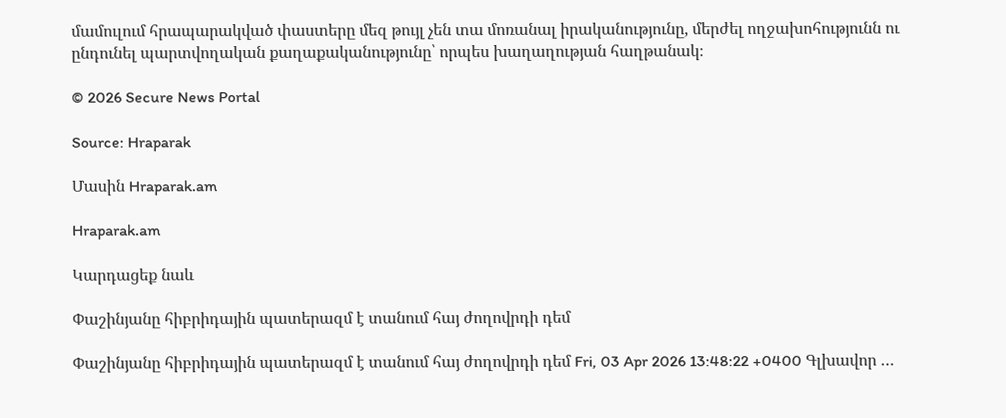մամուլում հրապարակված փաստերը մեզ թույլ չեն տա մոռանալ իրականությունը, մերժել ողջախոհությունն ու ընդունել պարտվողական քաղաքականությունը՝ որպես խաղաղության հաղթանակ։

© 2026 Secure News Portal

Source: Hraparak

Մասին Hraparak.am

Hraparak.am

Կարդացեք նաև

Փաշինյանը հիբրիդային պատերազմ է տանում հայ ժողովրդի դեմ

Փաշինյանը հիբրիդային պատերազմ է տանում հայ ժողովրդի դեմ Fri, 03 Apr 2026 13:48:22 +0400 Գլխավոր …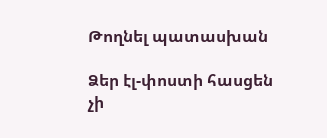Թողնել պատասխան

Ձեր էլ-փոստի հասցեն չի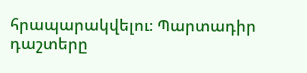հրապարակվելու։ Պարտադիր դաշտերը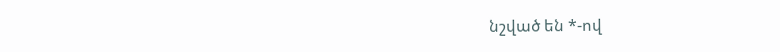նշված են *-ով